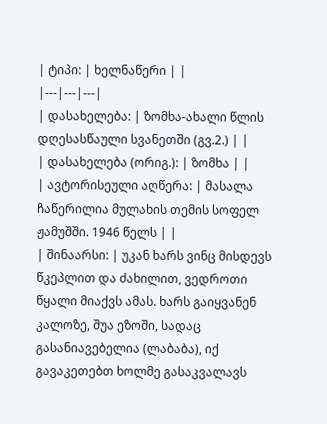| ტიპი: | ხელნაწერი | |
|---|---|---|
| დასახელება: | ზომხა-ახალი წლის დღესასწაული სვანეთში (გვ.2.) | |
| დასახელება (ორიგ.): | ზომხა | |
| ავტორისეული აღწერა: | მასალა ჩაწერილია მულახის თემის სოფელ ჟამუშში. 1946 წელს | |
| შინაარსი: | უკან ხარს ვინც მისდევს წკეპლით და ძახილით, ვედროთი წყალი მიაქვს ამას. ხარს გაიყვანენ კალოზე, შუა ეზოში, სადაც გასანიავებელია (ლაბაბა), იქ გავაკეთებთ ხოლმე გასაკვალავს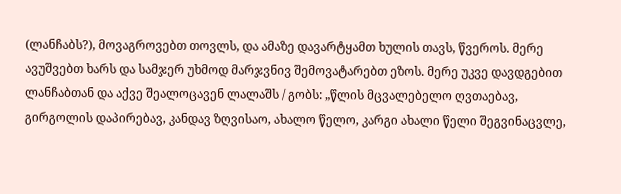(ლანჩაბს?), მოვაგროვებთ თოვლს, და ამაზე დავარტყამთ ხულის თავს, წვეროს. მერე ავუშვებთ ხარს და სამჯერ უხმოდ მარჯვნივ შემოვატარებთ ეზოს. მერე უკვე დავდგებით ლანჩაბთან და აქვე შეალოცავენ ლალაშს / გობს: „წლის მცვალებელო ღვთაებავ, გირგოლის დაპირებავ, კანდავ ზღვისაო, ახალო წელო, კარგი ახალი წელი შეგვინაცვლე,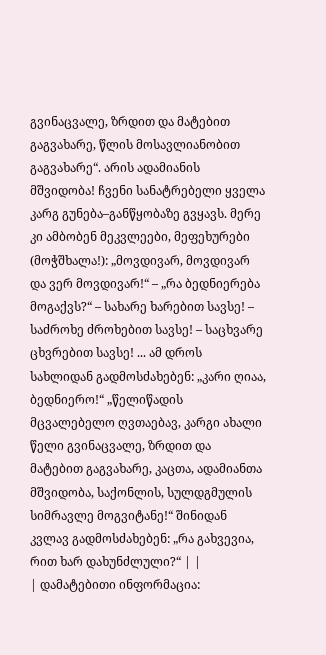გვინაცვალე, ზრდით და მატებით გაგვახარე, წლის მოსავლიანობით გაგვახარე“. არის ადამიანის მშვიდობა! ჩვენი სანატრებელი ყველა კარგ გუნება–განწყობაზე გვყავს. მერე კი ამბობენ მეკვლეები, მეფეხურები (მოჭშხალა!): „მოვდივარ, მოვდივარ და ვერ მოვდივარ!“ – „რა ბედნიერება მოგაქვს?“ – სახარე ხარებით სავსე! – საძროხე ძროხებით სავსე! – საცხვარე ცხვრებით სავსე! ... ამ დროს სახლიდან გადმოსძახებენ: „კარი ღიაა, ბედნიერო!“ „წელიწადის მცვალებელო ღვთაებავ, კარგი ახალი წელი გვინაცვალე, ზრდით და მატებით გაგვახარე, კაცთა, ადამიანთა მშვიდობა, საქონლის, სულდგმულის სიმრავლე მოგვიტანე!“ შინიდან კვლავ გადმოსძახებენ: „რა გახვევია, რით ხარ დახუნძლული?“ | |
| დამატებითი ინფორმაცია: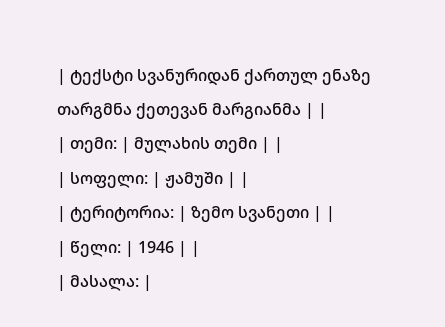| ტექსტი სვანურიდან ქართულ ენაზე თარგმნა ქეთევან მარგიანმა | |
| თემი: | მულახის თემი | |
| სოფელი: | ჟამუში | |
| ტერიტორია: | ზემო სვანეთი | |
| წელი: | 1946 | |
| მასალა: |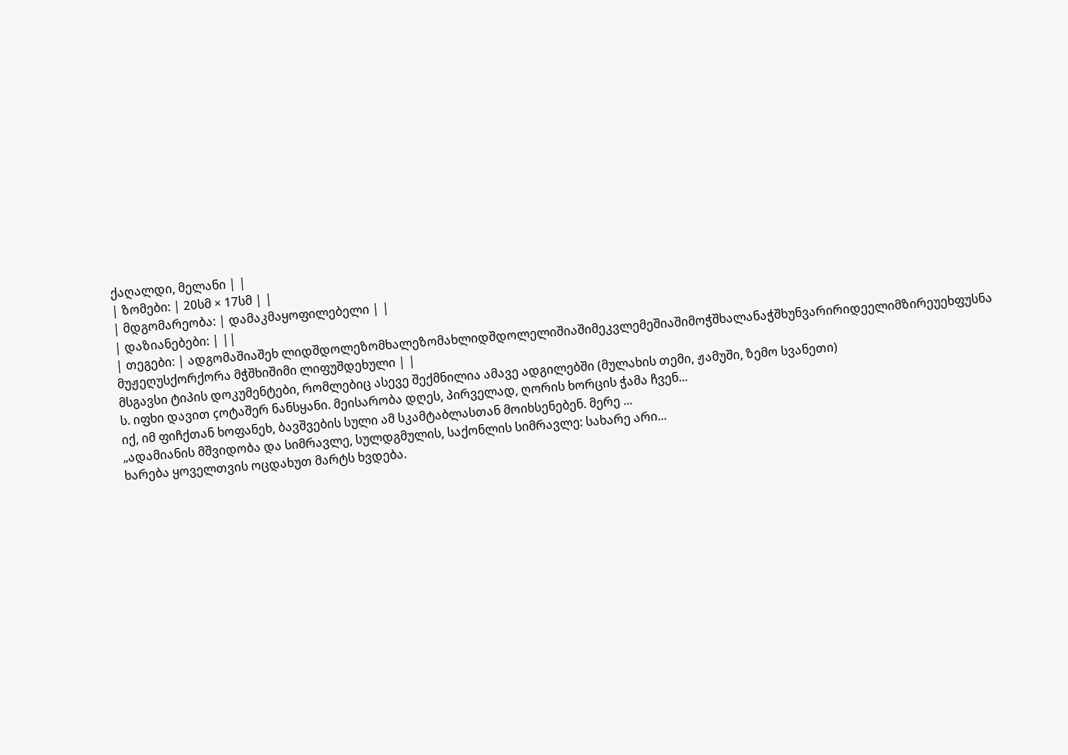ქაღალდი, მელანი | |
| ზომები: | 20სმ × 17სმ | |
| მდგომარეობა: | დამაკმაყოფილებელი | |
| დაზიანებები: | ||
| თეგები: | ადგომაშიაშეხ ლიდშდოლეზომხალეზომახლიდშდოლელიშიაშიმეკვლემეშიაშიმოჭშხალანაჭშხუნვარირიდეელიმზირეუეხფუსნა მუჟეღუსქორქორა მჭშხიშიმი ლიფუშდეხული | |
მსგავსი ტიპის დოკუმენტები, რომლებიც ასევე შექმნილია ამავე ადგილებში (მულახის თემი, ჟამუში, ზემო სვანეთი)
ს. იფხი დავით çოტაშერ ნანსყანი. მეისარობა დღეს, პირველად, ღორის ხორცის ჭამა ჩვენ...
იქ, იმ ფიჩქთან ხოფანეხ, ბავშვების სული ამ სკამტაბლასთან მოიხსენებენ. მერე ...
„ადამიანის მშვიდობა და სიმრავლე, სულდგმულის, საქონლის სიმრავლე: სახარე არი...
ხარება ყოველთვის ოცდახუთ მარტს ხვდება.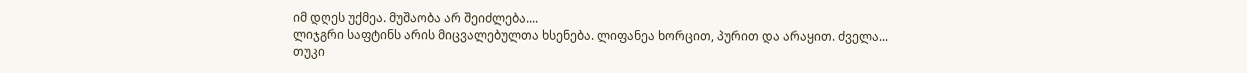იმ დღეს უქმეა. მუშაობა არ შეიძლება....
ლიჯგრი საფტინს არის მიცვალებულთა ხსენება. ლიფანეა ხორცით, პურით და არაყით. ძველა...
თუკი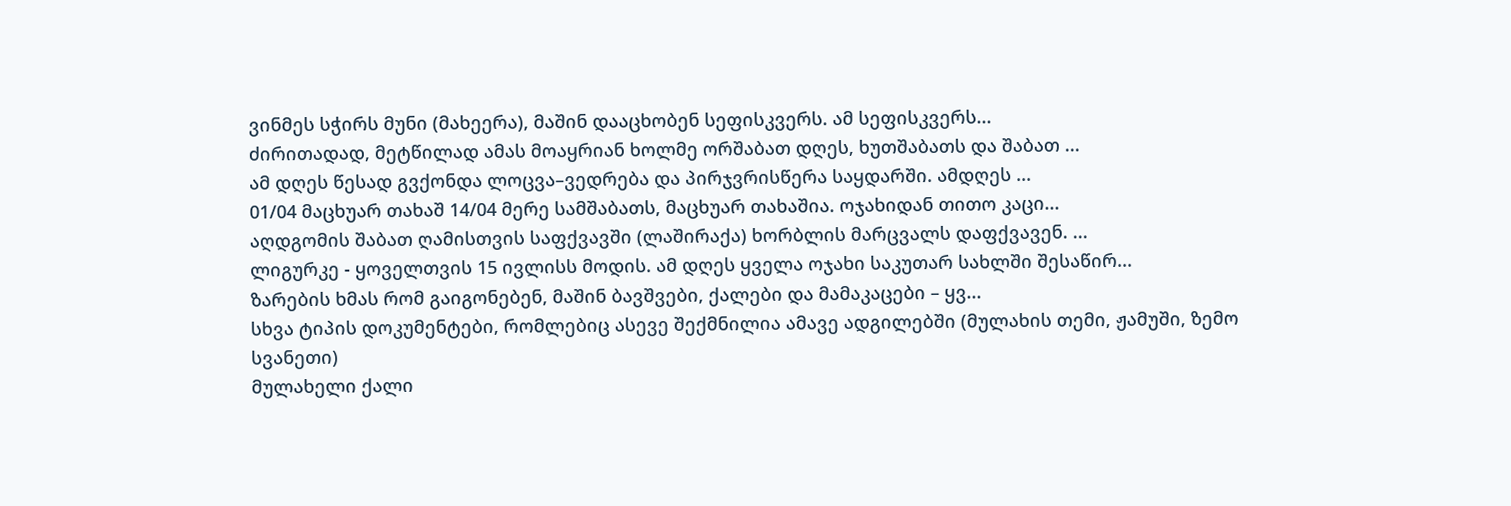ვინმეს სჭირს მუნი (მახეერა), მაშინ დააცხობენ სეფისკვერს. ამ სეფისკვერს...
ძირითადად, მეტწილად ამას მოაყრიან ხოლმე ორშაბათ დღეს, ხუთშაბათს და შაბათ ...
ამ დღეს წესად გვქონდა ლოცვა–ვედრება და პირჯვრისწერა საყდარში. ამდღეს ...
01/04 მაცხუარ თახაშ 14/04 მერე სამშაბათს, მაცხუარ თახაშია. ოჯახიდან თითო კაცი...
აღდგომის შაბათ ღამისთვის საფქვავში (ლაშირაქა) ხორბლის მარცვალს დაფქვავენ. ...
ლიგურკე - ყოველთვის 15 ივლისს მოდის. ამ დღეს ყველა ოჯახი საკუთარ სახლში შესაწირ...
ზარების ხმას რომ გაიგონებენ, მაშინ ბავშვები, ქალები და მამაკაცები – ყვ...
სხვა ტიპის დოკუმენტები, რომლებიც ასევე შექმნილია ამავე ადგილებში (მულახის თემი, ჟამუში, ზემო სვანეთი)
მულახელი ქალი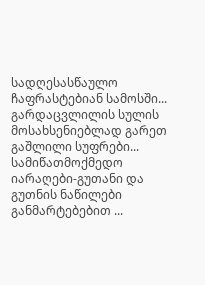სადღესასწაულო ჩაფრასტებიან სამოსში...
გარდაცვლილის სულის მოსახსენიებლად გარეთ გაშლილი სუფრები...
სამიწათმოქმედო იარაღები-გუთანი და გუთნის ნაწილები განმარტებებით ...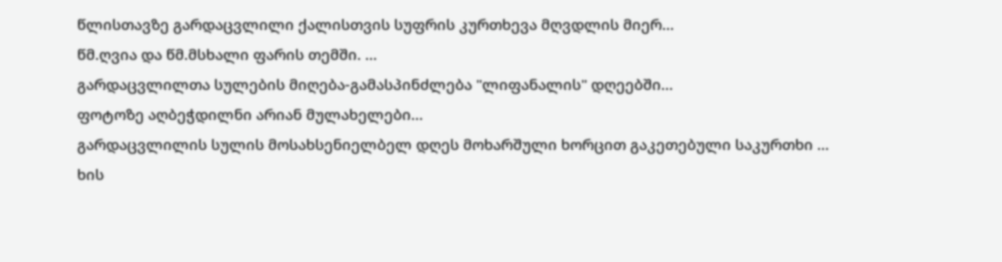წლისთავზე გარდაცვლილი ქალისთვის სუფრის კურთხევა მღვდლის მიერ...
წმ.ღვია და წმ.მსხალი ფარის თემში. ...
გარდაცვლილთა სულების მიღება-გამასპინძლება "ლიფანალის" დღეებში...
ფოტოზე აღბეჭდილნი არიან მულახელები...
გარდაცვლილის სულის მოსახსენიელბელ დღეს მოხარშული ხორცით გაკეთებული საკურთხი ...
ხის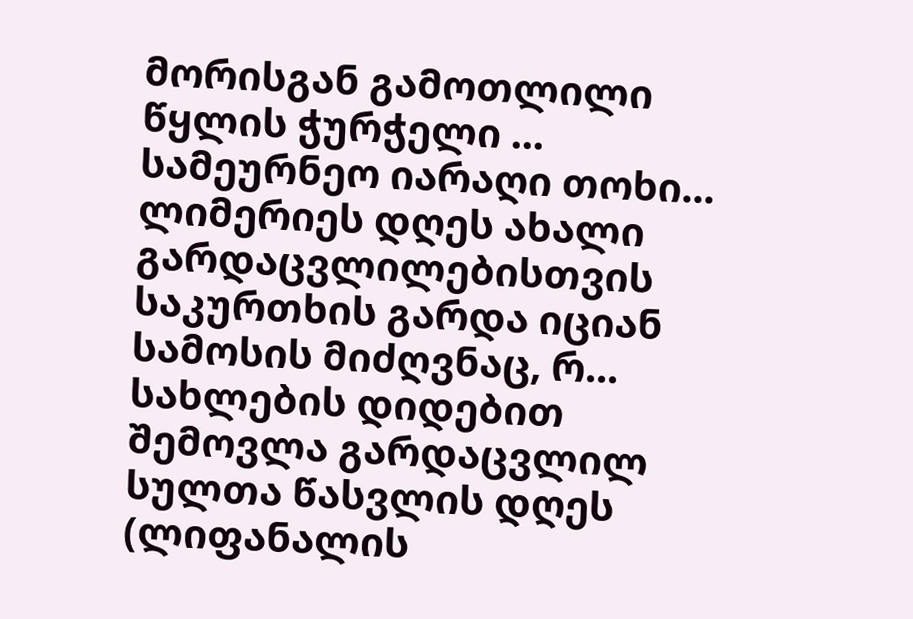მორისგან გამოთლილი წყლის ჭურჭელი ...
სამეურნეო იარაღი თოხი...
ლიმერიეს დღეს ახალი გარდაცვლილებისთვის საკურთხის გარდა იციან სამოსის მიძღვნაც, რ...
სახლების დიდებით შემოვლა გარდაცვლილ სულთა წასვლის დღეს (ლიფანალის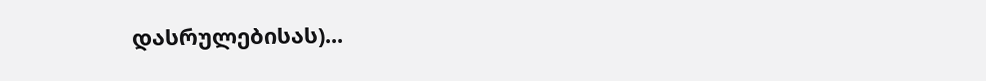დასრულებისას)...